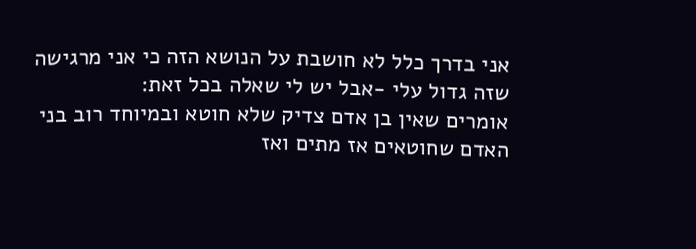אני בדרך כלל לא חושבת על הנושא הזה כי אני מרגישה שזה גדול עלי -אבל יש לי שאלה בכל זאת:
אומרים שאין בן אדם צדיק שלא חוטא ובמיוחד רוב בני האדם שחוטאים אז מתים ואז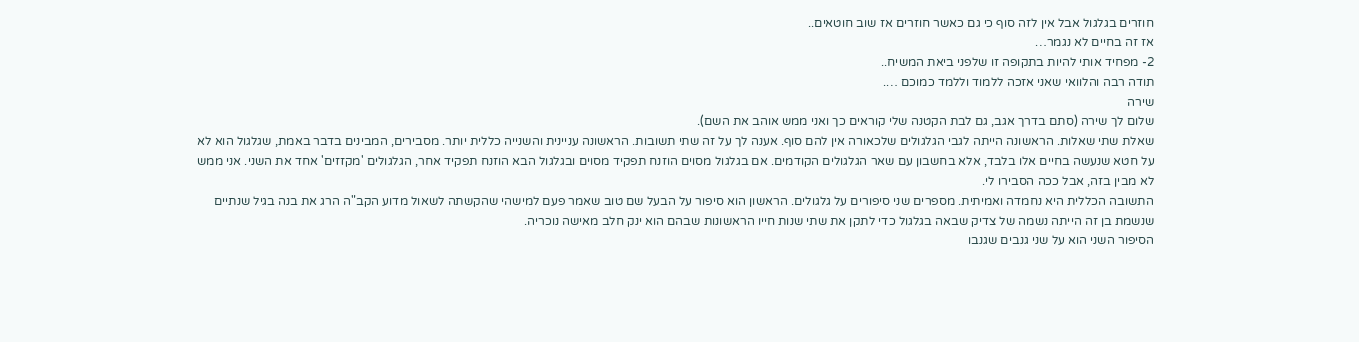חוזרים בגלגול אבל אין לזה סוף כי גם כאשר חוזרים אז שוב חוטאים..
אז זה בחיים לא נגמר…
2- מפחיד אותי להיות בתקופה זו שלפני ביאת המשיח..
תודה רבה והלוואי שאני אזכה ללמוד וללמד כמוכם ….
שירה
שלום לך שירה (סתם בדרך אגב, גם לבת הקטנה שלי קוראים כך ואני ממש אוהב את השם).
שאלת שתי שאלות. הראשונה הייתה לגבי הגלגולים שלכאורה אין להם סוף. אענה לך על זה שתי תשובות. הראשונה עניינית והשנייה כללית יותר. מסבירים, המבינים בדבר באמת, שגלגול הוא לא על חטא שנעשה בחיים אלו בלבד, אלא בחשבון עם שאר הגלגולים הקודמים. אם בגלגול מסוים הוזנח תפקיד מסוים ובגלגול הבא הוזנח תפקיד אחר, הגלגולים 'מקזזים' אחד את השני. אני ממש לא מבין בזה, אבל ככה הסבירו לי.
התשובה הכללית היא נחמדה ואמיתית. מספרים שני סיפורים על גלגולים. הראשון הוא סיפור על הבעל שם טוב שאמר פעם למישהי שהקשתה לשאול מדוע הקב"ה הרג את בנה בגיל שנתיים שנשמת בן זה הייתה נשמה של צדיק שבאה בגלגול כדי לתקן את שתי שנות חייו הראשונות שבהם הוא ינק חלב מאישה נוכריה.
הסיפור השני הוא על שני גנבים שגנבו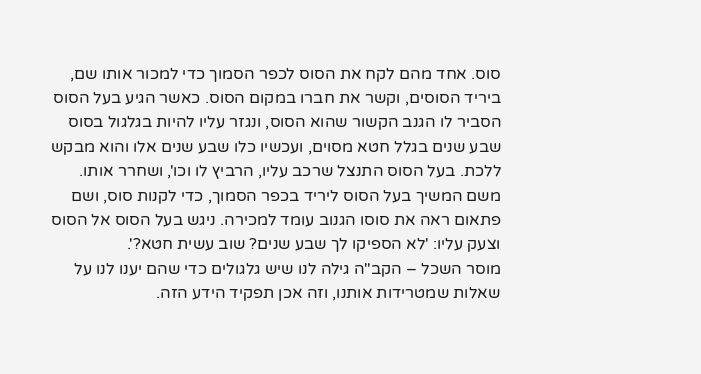סוס. אחד מהם לקח את הסוס לכפר הסמוך כדי למכור אותו שם, ביריד הסוסים, וקשר את חברו במקום הסוס. כאשר הגיע בעל הסוס הסביר לו הגנב הקשור שהוא הסוס, ונגזר עליו להיות בגלגול בסוס שבע שנים בגלל חטא מסוים, ועכשיו כלו שבע שנים אלו והוא מבקש ללכת. בעל הסוס התנצל שרכב עליו, הרביץ לו וכו', ושחרר אותו. משם המשיך בעל הסוס ליריד בכפר הסמוך, כדי לקנות סוס, ושם פתאום ראה את סוסו הגנוב עומד למכירה. ניגש בעל הסוס אל הסוס וצעק עליו: 'לא הספיקו לך שבע שנים? שוב עשית חטא?'.
מוסר השכל – הקב"ה גילה לנו שיש גלגולים כדי שהם יענו לנו על שאלות שמטרידות אותנו, וזה אכן תפקיד הידע הזה.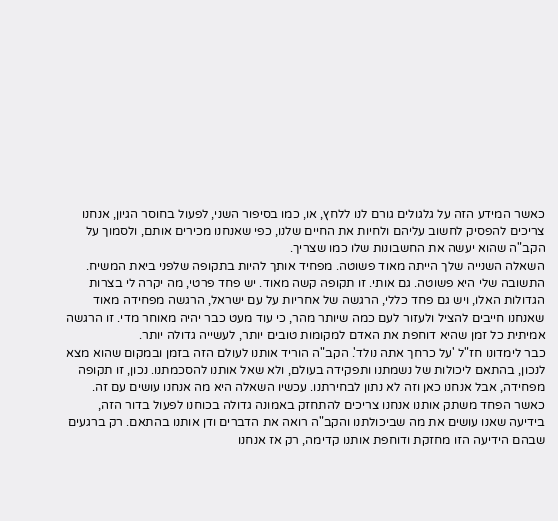כאשר המידע הזה על גלגולים גורם לנו ללחץ, או, כמו בסיפור השני, לפעול בחוסר הגיון, אנחנו צריכים להפסיק לחשוב עליהם ולחיות את החיים שלנו, כפי שאנחנו מכירים אותם, ולסמוך על הקב"ה שהוא יעשה את החשבונות שלו כמו שצריך.
השאלה השנייה שלך הייתה מאוד פשוטה. מפחיד אותך להיות בתקופה שלפני ביאת המשיח.
התשובה שלי היא פשוטה. גם אותי. זו תקופה קשה מאוד. יש פחד פרטי, מה יקרה לי בצרות הגדולות האלו, ויש גם פחד כללי, הרגשה של אחריות על עם ישראל, הרגשה מפחידה מאוד שאנחנו חייבים להציל ולעזור לעם כמה שיותר מהר, כי עוד מעט כבר יהיה מאוחר מדי. זו הרגשה אמיתית כל זמן שהיא דוחפת את האדם למקומות טובים יותר, לעשייה גדולה יותר.
כבר לימדונו חז"ל 'על כרחך אתה נולד'. הקב"ה הוריד אותנו לעולם הזה בזמן ובמקום שהוא מצא לנכון, בהתאם ליכולות של נשמתנו ותפקידה בעולם, ולא שאל אותנו להסכמתנו. נכון, זו תקופה מפחידה, אבל אנחנו כאן וזה לא נתון לבחירתנו. עכשיו השאלה היא מה אנחנו עושים עם זה. כאשר הפחד משתק אותנו אנחנו צריכים להתחזק באמונה גדולה בכוחנו לפעול בדור הזה, בידיעה שאנו עושים את מה שביכולתנו והקב"ה רואה את הדברים ודן אותנו בהתאם. רק ברגעים שבהם הידיעה הזו מחזקת ודוחפת אותנו קדימה, רק אז אנחנו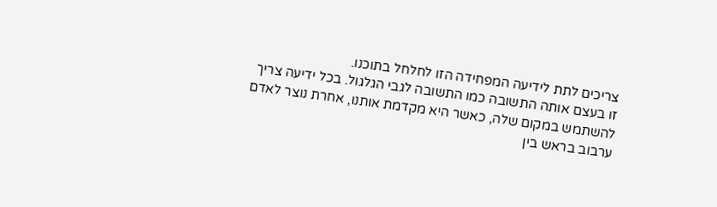צריכים לתת לידיעה המפחידה הזו לחלחל בתוכנו.
זו בעצם אותה התשובה כמו התשובה לגבי הגלגול. בכל ידיעה צריך להשתמש במקום שלה, כאשר היא מקדמת אותנו, אחרת נוצר לאדם ערבוב בראש בין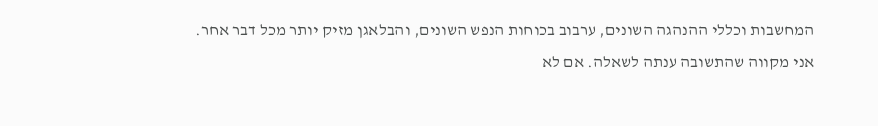המחשבות וכללי ההנהגה השונים, ערבוב בכוחות הנפש השונים, והבלאגן מזיק יותר מכל דבר אחר.
אני מקווה שהתשובה ענתה לשאלה. אם לא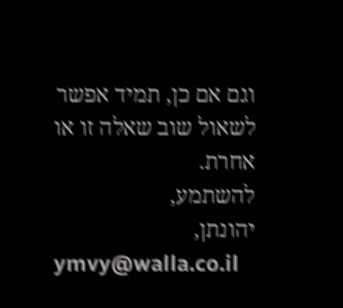וגם אם כן, תמיד אפשר לשאול שוב שאלה זו או אחרת.
להשתמע,
יהונתן,
ymvy@walla.co.il